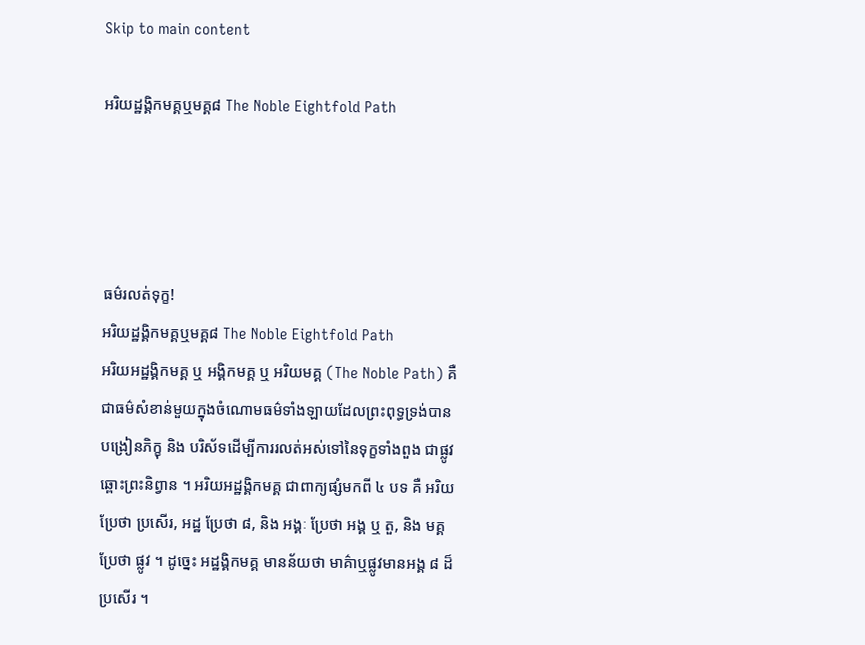Skip to main content

អរិយដ្ឋង្គិកមគ្គឬមគ្គ៨ The Noble Eightfold Path




ធម៌រលត់ទុក្ខ!
អរិយដ្ឋង្គិកមគ្គឬមគ្គ៨ The Noble Eightfold Path
អរិយអដ្ឋង្គិកមគ្គ ឬ អង្គិកមគ្គ ឬ អរិយមគ្គ (The Noble Path) គឺជាធម៌សំខាន់មួយក្នុងចំណោមធម៌ទាំងឡាយដែលព្រះពុទ្ធទ្រង់បានបង្រៀនភិក្ខុ និង បរិស័ទដើម្បីការរលត់អស់ទៅនៃទុក្ខទាំងពួង ជាផ្លូវឆ្ពោះព្រះនិព្វាន ។ អរិយអដ្ឋង្គិកមគ្គ ជាពាក្យផ្សំមកពី ៤ បទ គឺ អរិយ ប្រែថា ប្រសើរ, អដ្ឋ ប្រែថា ៨, និង អង្គៈ ប្រែថា អង្គ ឬ តួ, និង មគ្គ ប្រែថា ផ្លូវ ។ ដូច្នេះ អដ្ឋង្គិកមគ្គ មានន័យថា មាគ៌ាឬផ្លូវមានអង្គ ៨ ដ៏ប្រសើរ ។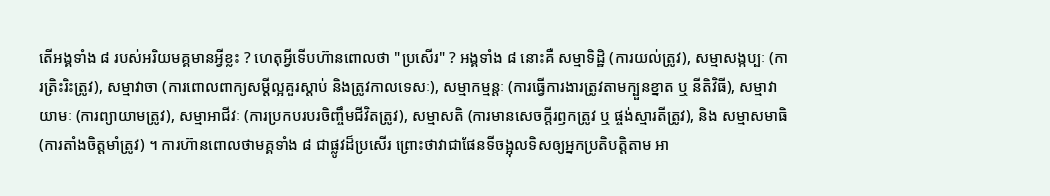តើអង្គទាំង ៨ របស់អរិយមគ្គមានអ្វីខ្លះ ? ហេតុអ្វីទើបហ៊ានពោលថា "ប្រសើរ" ? អង្គទាំង ៨ នោះគឺ សម្មាទិដ្ឋិ (ការយល់ត្រូវ), សម្មាសង្កប្បៈ (ការត្រិះរិះត្រូវ), សម្មាវាចា (ការពោលពាក្យសម្តីល្អគួរស្តាប់ និងត្រូវកាលទេសៈ), សម្មាកម្មន្តៈ (ការធ្វើការងារត្រូវតាមក្បួនខ្នាត ឬ នីតិវិធី), សម្មាវាយាមៈ (ការព្យាយាមត្រូវ), សម្មាអាជីវៈ (ការប្រកបរបរចិញ្ចឹមជីវិតត្រូវ), សម្មាសតិ (ការមានសេចក្តីរឭកត្រូវ ឬ ផ្ចង់ស្មារតីត្រូវ), និង សម្មាសមាធិ (ការតាំងចិត្តមាំត្រូវ) ។ ការហ៊ានពោលថាមគ្គទាំង ៨ ជាផ្លូវដ៏ប្រសើរ ព្រោះថាវាជាផែនទីចង្អុលទិសឲ្យអ្នកប្រតិបត្តិតាម អា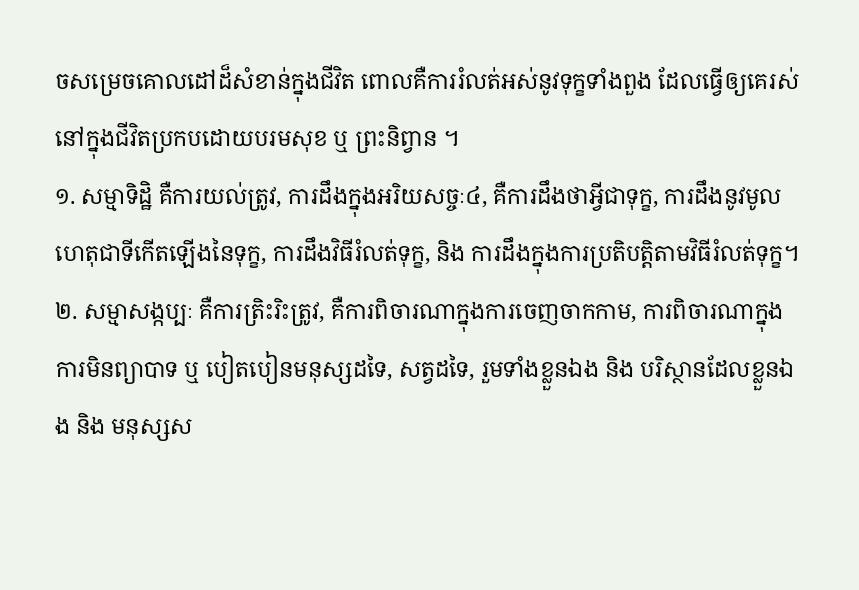ចសម្រេចគោលដៅដ៏សំខាន់ក្នុងជីវិត ពោលគឺការរំលត់អស់នូវទុក្ខទាំងពួង ដែលធ្វើឲ្យគេរស់នៅក្នុងជីវិតប្រកបដោយបរមសុខ ឬ ព្រះនិព្វាន ។
១. សម្មាទិដ្ឋិ គឺការយល់ត្រូវ, ការដឹងក្នុងអរិយសច្ចៈ៤, គឺការដឹងថាអ្វីជាទុក្ខ, ការដឹងនូវមូលហេតុជាទីកើតឡើងនៃទុក្ខ, ការដឹងវិធីរំលត់ទុក្ខ, និង ការដឹងក្នុងការប្រតិបត្តិតាមវិធីរំលត់ទុក្ខ។
២. សម្មាសង្កប្បៈ គឺការត្រិះរិះត្រូវ, គឺការពិចារណាក្នុងការចេញចាកកាម, ការពិចារណាក្នុងការមិនព្យាបាទ ឬ បៀតបៀនមនុស្សដទៃ, សត្វដទៃ, រួមទាំងខ្លួនឯង និង បរិស្ថានដែលខ្លួនឯង និង មនុស្សស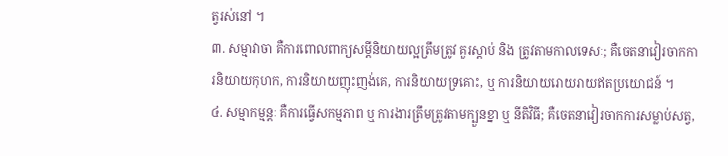ត្វរស់នៅ ។
៣. សម្មាវាចា គឺការពោលពាក្យសម្តីនិយាយល្អត្រឹមត្រូវ គួរស្តាប់ និង ត្រូវតាមកាលទេសៈ; គឺចេតនាវៀរចាកការនិយាយកុហក, ការនិយាយញុះញង់គេ, ការនិយាយទ្រគោះ, ឬ ការនិយាយរោយរាយឥតប្រយោជន៍ ។
៤. សម្មាកម្មន្តៈ គឺការធ្វើសកម្មភាព ឬ ការងារត្រឹមត្រូវតាមក្បួនខ្នា ឬ នីតិវិធី; គឺចេតនាវៀរចាកការសម្លាប់សត្វ,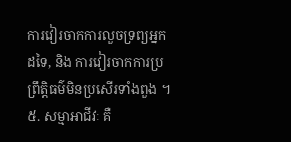ការវៀរចាកការលួចទ្រព្យអ្នកដទៃ, និង ការវៀរចាកការប្រព្រឹត្តិធម៌មិនប្រសើរទាំងពួង ។
៥. សម្មាអាជីវៈ គឺ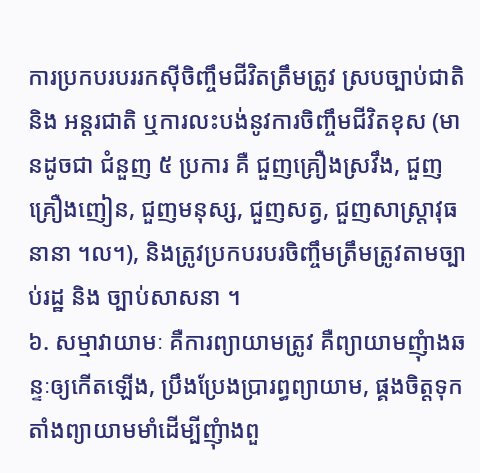ការប្រកបរបររកស៊ីចិញ្ចឹមជីវិតត្រឹមត្រូវ ស្របច្បាប់ជាតិ និង អន្តរជាតិ ឬការលះបង់នូវការចិញ្ចឹមជីវិតខុស (មានដូចជា ជំនួញ ៥ ប្រការ គឺ ជួញគ្រឿងស្រវឹង, ជួញគ្រឿងញៀន, ជួញមនុស្ស, ជួញសត្វ, ជួញសាស្ត្រាវុធនានា ។ល។), និងត្រូវប្រកបរបរចិញ្ចឹមត្រឹមត្រូវតាមច្បាប់រដ្ឋ និង ច្បាប់សាសនា ។
៦. សម្មាវាយាមៈ គឺការព្យាយាមត្រូវ គឺព្យាយាមញុំាងឆន្ទៈឲ្យកើតឡើង, ប្រឹងប្រែងប្រារព្ធព្យាយាម, ផ្គងចិត្តទុកតាំងព្យាយាមមាំដើម្បីញុំាងពួ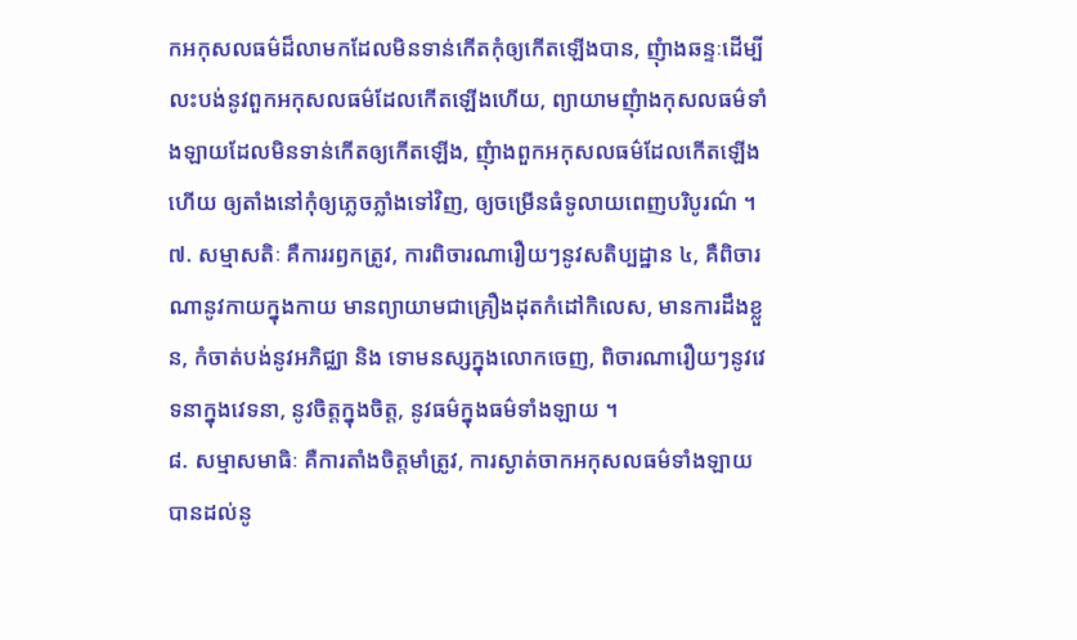កអកុសលធម៌ដ៏លាមកដែលមិនទាន់កើតកុំឲ្យកើតឡើងបាន, ញុំាងឆន្ទៈដើម្បីលះបង់នូវពួកអកុសលធម៌ដែលកើតឡើងហើយ, ព្យាយាមញុំាងកុសលធម៌ទាំងឡាយដែលមិនទាន់កើតឲ្យកើតឡើង, ញុំាងពួកអកុសលធម៌ដែលកើតឡើងហើយ ឲ្យតាំងនៅកុំឲ្យភ្លេចភ្លាំងទៅវិញ, ឲ្យចម្រើនធំទូលាយពេញបរិបូរណ៌ ។
៧. សម្មាសតិៈ គឺការរឭកត្រូវ, ការពិចារណារឿយៗនូវសតិប្បដ្ឋាន ៤, គឺពិចារណានូវកាយក្នុងកាយ មានព្យាយាមជាគ្រឿងដុតកំដៅកិលេស, មានការដឹងខ្លួន, កំចាត់បង់នូវអភិជ្ឈា និង ទោមនស្សក្នុងលោកចេញ, ពិចារណារឿយៗនូវវេទនាក្នុងវេទនា, នូវចិត្តក្នុងចិត្ត, នូវធម៌ក្នុងធម៌ទាំងឡាយ ។
៨. សម្មាសមាធិៈ គឺការតាំងចិត្តមាំត្រូវ, ការស្ងាត់ចាកអកុសលធម៌ទាំងឡាយ បានដល់នូ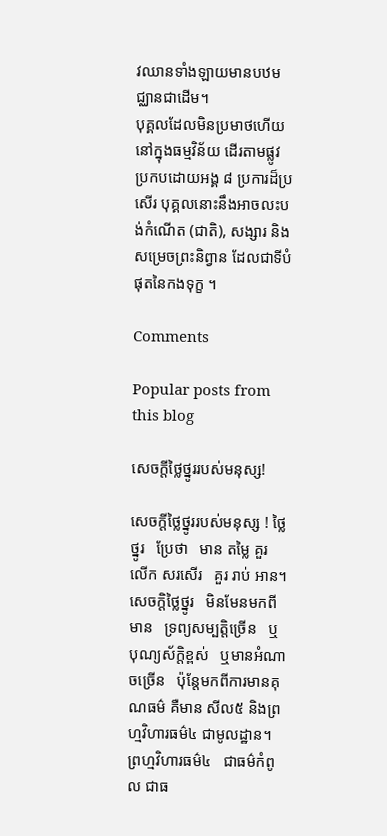វឈានទាំងឡាយមានបឋមជ្ឈានជាដើម។
បុគ្គលដែលមិនប្រមាថហើយនៅក្នុងធម្មវិន័យ ដើរតាមផ្លូវប្រកបដោយអង្គ ៨ ប្រការដ៏ប្រសើរ បុគ្គលនោះនឹងអាចលះបង់កំណើត (ជាតិ), សង្សារ និង សម្រេចព្រះនិព្វាន ដែលជាទីបំផុតនៃកងទុក្ខ ។

Comments

Popular posts from this blog

សេចក្តីថ្លៃថ្នូររបស់មនុស្ស!

សេចក្តីថ្លៃថ្នូររបស់មនុស្ស ! ថ្លៃថ្នូរ   ប្រែថា   មាន តម្លៃ គួរ លើក សរសើរ   គួរ រាប់ អាន។   សេចក្តិថ្លៃថ្នូរ   មិនមែនមកពីមាន   ទ្រព្យសម្បត្តិច្រេីន   ឬ   បុណ្យស័ក្តិខ្ពស់   ឬមានអំណាចច្រេីន   ប៉ុន្តែមកពីការមានគុណធម៌ គឺមាន សីល៥ និងព្រហ្មវិហារធម៌៤ ជាមូលដ្ឋាន។   ព្រហ្មវិហារធម៌៤   ជាធម៌កំពូល ជាធ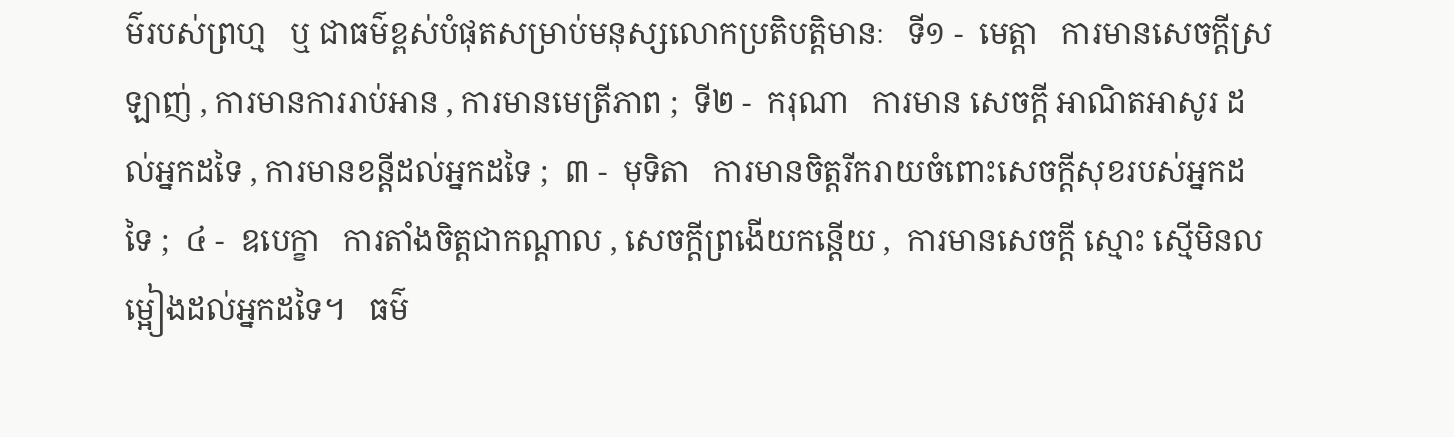ម៌របស់ព្រហ្ម   ឬ ជាធម៌ខ្ពស់បំផុតសម្រាប់មនុស្សលោកប្រតិបត្តិមានៈ   ទី១ -  មេត្តា   ការមានសេចក្តីស្រឡាញ់ , ការមានការរាប់អាន , ការមានមេត្រីភាព ;  ទី២ -  ករុណា   ការមាន សេចក្ដី អាណិតអាសូរ ដល់អ្នកដទៃ , ការមានខន្តីដល់អ្នកដទៃ ;  ៣ -  មុទិតា   ការមានចិត្តរីករាយចំពោះសេចក្ដីសុខរបស់អ្នកដទៃ ;  ៤ -  ឧបេក្ខា   ការតាំងចិត្តជាកណ្ដាល , សេចក្ដីព្រងើយកន្តើយ ,  ការមានសេចក្ដី ស្មោះ ស្មើមិនលម្អៀងដល់អ្នកដទៃ។   ធម៌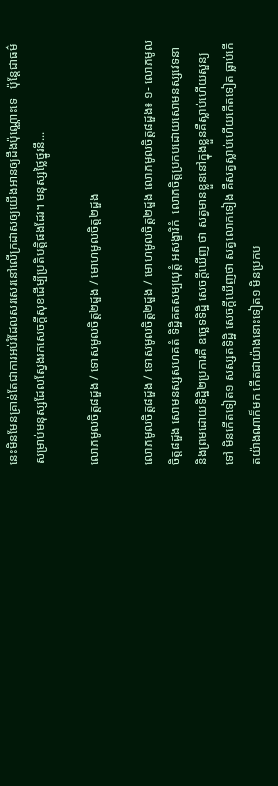នេះមិនមែនគ្រាន់តែជាការអប់រំដែលសរសេរនៅលេីក្រដាសឲ្យយេីងអានឲ្យដឹងប៉ុណ្ណោះទេ   ប៉ុន្តែជាធម៌សម្រាប់មនុស្សដែលស្វែងរកសេចក្តីសុខដេីម្បីប្រតិបត្តិផងដែរ។ មនុស្សថ្លៃថ្នូរនឹ...

លោភមូលចិត្ត៨ដួង / ទោសមូលចិត្ត២ដួង / មោហមូលចិត្ត២ដួង

លោភមូលចិត្ត៨ដួង / ទោសមូលចិត្ត២ដួង / មោហមូលចិត្ត២ដួង លោភមូលចិត្ត៨ដួង៖ ១- លោភមូលចិត្ត៨ដួង សោមនស្សសហគតំ ទិដ្ឋិគតសម្បយុត្តំ អសង្ខារិកំ  លោភចិត្តប្រកបដោយសោមនស្សវេទនា និងព្រមដោយទិដ្ឋិ២ប្រការគឺ ឧច្ឆេទទិដ្ឋិ សេចក្តីឃើញ ថា សត្វមានខ្លួននៅក្នុងខ្លួនគឺស្លាប់ហើយសួន្យទៅ មិនកើតទៀត១ សស្សតទិដ្ឋិ សេចក្តីឃើញថា សត្វលោកទៀង គឺសត្វស្លាប់ហើយកើតទៀត ធ្លាប់កើតយ៉ាងណាក៏មក កើតជាយ៉ាងនោះទៀត១ មិនប្រកប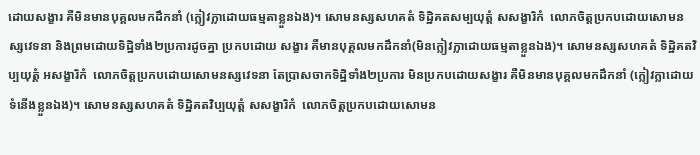ដោយសង្ខារ គឺមិនមានបុគ្គលមកដឹកនាំ (ក្លៀវក្លាដោយធម្មតាខ្លួនឯង)។ សោមនស្សសហគតំ ទិដ្ឋិគតសម្បយុត្តំ សសង្ខារិកំ  លោភចិត្តប្រកបដោយសោមនស្សវេទនា និងព្រមដោយទិដ្ឋិទាំង២ប្រការដូចគ្នា ប្រកបដោយ សង្ខារ គឺមានបុគ្គលមកដឹកនាំ(មិនក្លៀវក្លាដោយធម្មតាខ្លួនឯង)។ សោមនស្សសហគតំ ទិដ្ឋិគតវិប្បយុត្តំ អសង្ខារិកំ  លោភចិត្តប្រកបដោយសោមនស្សវេទនា តែប្រាសចាកទិដ្ឋិទាំង២ប្រការ មិនប្រកបដោយសង្ខារ គឺមិនមានបុគ្គលមកដឹកនាំ (ក្លៀវក្លាដោយទំនើងខ្លួនឯង)។ សោមនស្សសហគតំ ទិដ្ឋិគតវិប្បយុត្តំ សសង្ខារិកំ  លោភចិត្តប្រកបដោយសោមន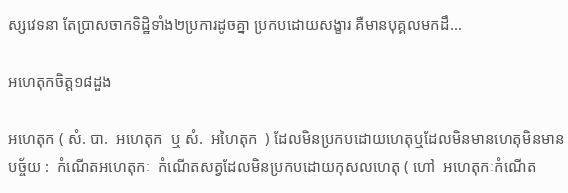ស្សវេទនា តែប្រាសចាកទិដ្ឋិទាំង២ប្រការដូចគ្នា ប្រកបដោយសង្ខារ គឺមានបុគ្គលមកដឹ...

អហេតុកចិត្ត១៨ដួង

អហេតុក ( សំ. បា.  អហេតុក  ឬ សំ.  អហៃតុក  ) ដែលមិនប្រកបដោយហេតុឬដែលមិនមានហេតុមិនមានបច្ច័យ :  កំណើតអហេតុកៈ  កំណើតសត្វដែលមិនប្រកបដោយកុសលហេតុ ( ហៅ  អហេតុកៈកំណើត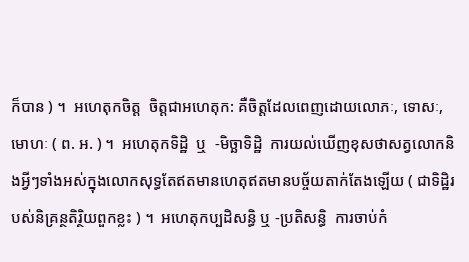ក៏បាន ) ។  អហេតុកចិត្ត  ចិត្តជាអហេតុក: គឺចិត្តដែលពេញដោយលោភៈ, ទោសៈ, មោហៈ ( ព. អ. ) ។  អហេតុកទិដ្ឋិ  ឬ  -មិច្ឆាទិដ្ឋិ  ការយល់ឃើញខុសថាសត្វលោកនិងអ្វីៗទាំងអស់ក្នុងលោកសុទ្ធតែឥតមានហេតុឥតមានបច្ច័យតាក់តែងឡើយ ( ជាទិដ្ឋិរបស់និគ្រន្ថតិរិ្ថយពួកខ្លះ ) ។  អហេតុកប្បដិសន្ធិ ឬ -ប្រតិសន្ធិ  ការចាប់កំ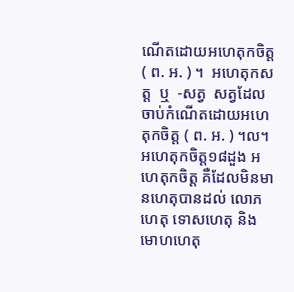ណើតដោយអហេតុកចិត្ត ( ព. អ. ) ។  អហេតុកសត្ត  ឬ  -សត្វ  សត្វដែលចាប់កំណើតដោយអហេតុកចិត្ត ( ព. អ. ) ។ល។ អហេតុកចិត្ត១៨ដួង អហេតុកចិត្ត គឺដែលមិនមានហេតុបានដល់ លោភហេតុ ទោសហេតុ និងមោហហេតុ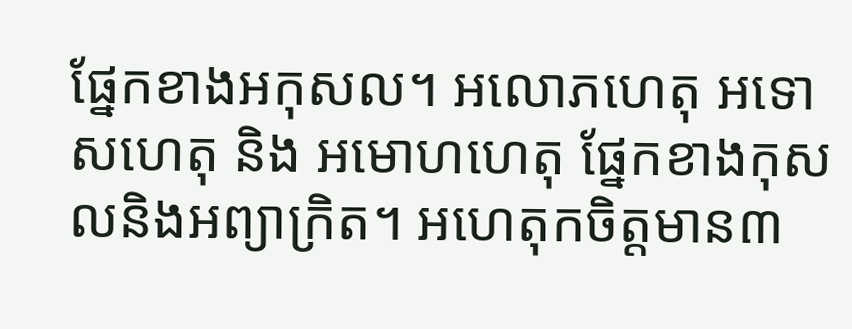ផ្នែកខាងអកុសល។ អលោភហេតុ អទោសហេតុ និង អមោហហេតុ ផ្នែកខាងកុសលនិងអព្យាក្រិត។ អហេតុកចិត្តមាន៣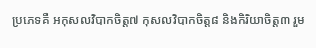ប្រភេទគឺ អកុសលវិបាកចិត្ត៧ កុសលវិបាកចិត្ត៨ និងកិរិយាចិត្ត៣ រួម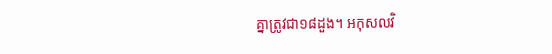គ្នាត្រូវជា១៨ដួង។ អកុសលវិ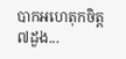បាកអហេតុកចិត្ត៧ដួង...